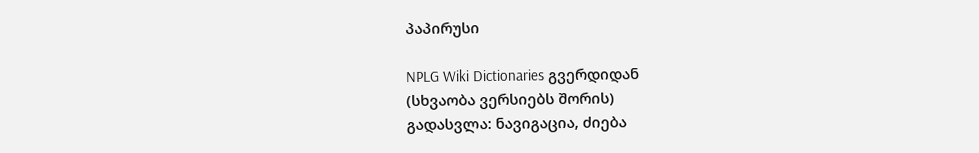პაპირუსი

NPLG Wiki Dictionaries გვერდიდან
(სხვაობა ვერსიებს შორის)
გადასვლა: ნავიგაცია, ძიება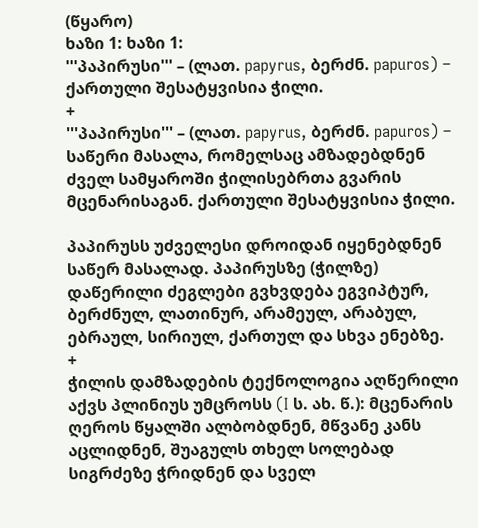(წყარო)
ხაზი 1: ხაზი 1:
'''პაპირუსი''' – (ლათ. papyrus, ბერძნ. papuros) – ქართული შესატყვისია ჭილი.
+
'''პაპირუსი''' – (ლათ. papyrus, ბერძნ. papuros) – საწერი მასალა, რომელსაც ამზადებდნენ ძველ სამყაროში ჭილისებრთა გვარის მცენარისაგან. ქართული შესატყვისია ჭილი.

პაპირუსს უძველესი დროიდან იყენებდნენ საწერ მასალად. პაპირუსზე (ჭილზე) დაწერილი ძეგლები გვხვდება ეგვიპტურ, ბერძნულ, ლათინურ, არამეულ, არაბულ, ებრაულ, სირიულ, ქართულ და სხვა ენებზე.
+
ჭილის დამზადების ტექნოლოგია აღწერილი აქვს პლინიუს უმცროსს (I ს. ახ. წ.): მცენარის ღეროს წყალში ალბობდნენ, მწვანე კანს აცლიდნენ, შუაგულს თხელ სოლებად სიგრძეზე ჭრიდნენ და სველ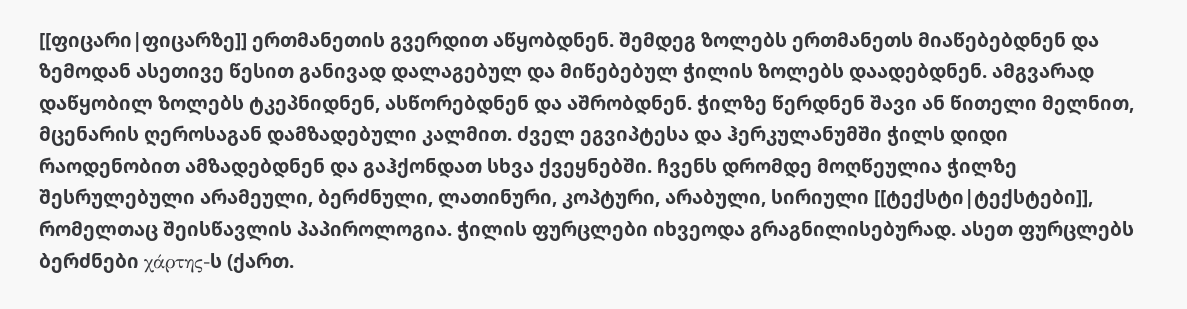[[ფიცარი|ფიცარზე]] ერთმანეთის გვერდით აწყობდნენ. შემდეგ ზოლებს ერთმანეთს მიაწებებდნენ და ზემოდან ასეთივე წესით განივად დალაგებულ და მიწებებულ ჭილის ზოლებს დაადებდნენ. ამგვარად დაწყობილ ზოლებს ტკეპნიდნენ, ასწორებდნენ და აშრობდნენ. ჭილზე წერდნენ შავი ან წითელი მელნით, მცენარის ღეროსაგან დამზადებული კალმით. ძველ ეგვიპტესა და ჰერკულანუმში ჭილს დიდი რაოდენობით ამზადებდნენ და გაჰქონდათ სხვა ქვეყნებში. ჩვენს დრომდე მოღწეულია ჭილზე შესრულებული არამეული, ბერძნული, ლათინური, კოპტური, არაბული, სირიული [[ტექსტი|ტექსტები]], რომელთაც შეისწავლის პაპიროლოგია. ჭილის ფურცლები იხვეოდა გრაგნილისებურად. ასეთ ფურცლებს ბერძნები χάρτης-ს (ქართ.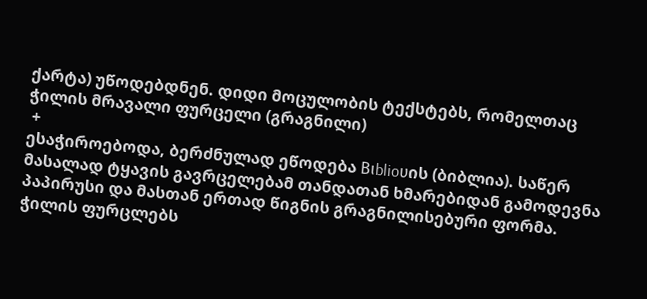ქარტა) უწოდებდნენ. დიდი მოცულობის ტექსტებს, რომელთაც ჭილის მრავალი ფურცელი (გრაგნილი)
 +
ესაჭიროებოდა, ბერძნულად ეწოდება Βιblioυის (ბიბლია). საწერ მასალად ტყავის გავრცელებამ თანდათან ხმარებიდან გამოდევნა პაპირუსი და მასთან ერთად წიგნის გრაგნილისებური ფორმა. ჭილის ფურცლებს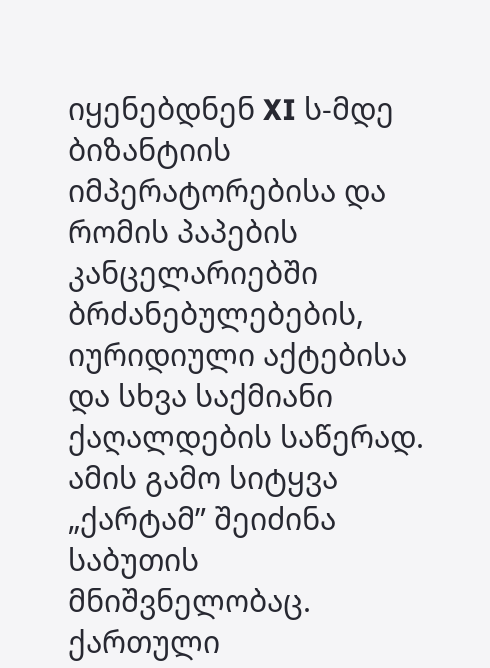იყენებდნენ XI ს-მდე ბიზანტიის იმპერატორებისა და რომის პაპების კანცელარიებში ბრძანებულებების, იურიდიული აქტებისა და სხვა საქმიანი ქაღალდების საწერად. ამის გამო სიტყვა „ქარტამ” შეიძინა საბუთის მნიშვნელობაც. ქართული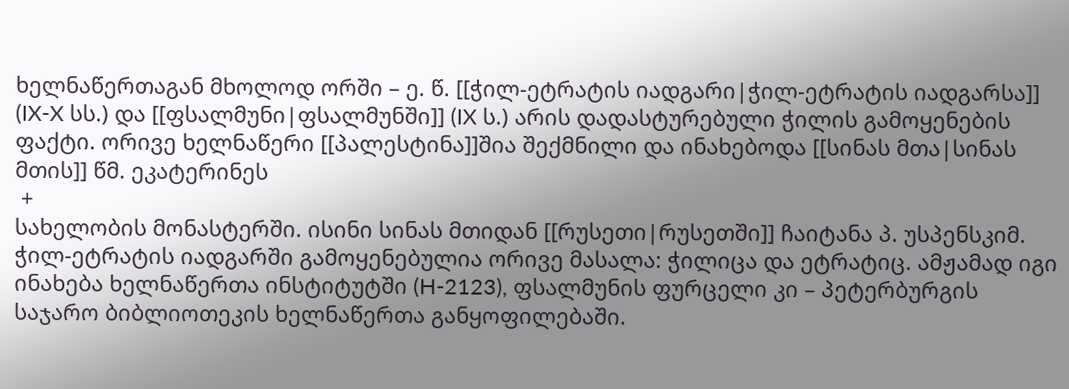ხელნაწერთაგან მხოლოდ ორში – ე. წ. [[ჭილ-ეტრატის იადგარი|ჭილ-ეტრატის იადგარსა]] (IX-X სს.) და [[ფსალმუნი|ფსალმუნში]] (IX ს.) არის დადასტურებული ჭილის გამოყენების ფაქტი. ორივე ხელნაწერი [[პალესტინა]]შია შექმნილი და ინახებოდა [[სინას მთა|სინას მთის]] წმ. ეკატერინეს
 +
სახელობის მონასტერში. ისინი სინას მთიდან [[რუსეთი|რუსეთში]] ჩაიტანა პ. უსპენსკიმ. ჭილ-ეტრატის იადგარში გამოყენებულია ორივე მასალა: ჭილიცა და ეტრატიც. ამჟამად იგი ინახება ხელნაწერთა ინსტიტუტში (H-2123), ფსალმუნის ფურცელი კი – პეტერბურგის საჯარო ბიბლიოთეკის ხელნაწერთა განყოფილებაში.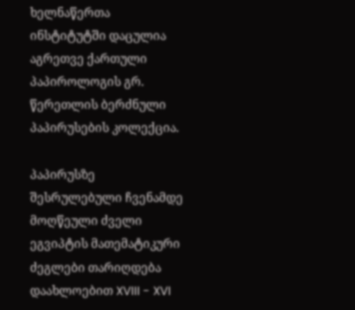ხელნაწერთა ინსტიტუტში დაცულია აგრეთვე ქართული პაპიროლოგის გრ. წერეთლის ბერძნული პაპირუსების კოლექცია.

პაპირუსზე შესრულებული ჩვენამდე მოღწეული ძველი ეგვიპტის მათემატიკური ძეგლები თარიღდება დაახლოებით XVIII - XVI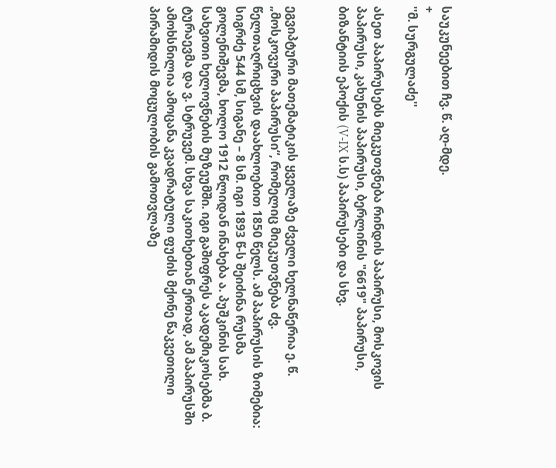საუკუნეებით ჩვ. წ. აღ-მდე.
+
''მ. სურგულაძე''

ასეთ პაპირუსებს მიეკუთვნება რინდის პაპირუსი, მოსკოვის პაპირუსი, კახუნის პაპირუსი, ბერლინის "6619" პაპირუსი, ბიზანტიის ეპოქის (V-IX ს.ს) პაპირუსები და სხვ.


ეგვიპტური მათემატიკის ყველაზე ძველი ხელნაწერია ე. წ. „მოსკოვური პაპირუსი“, რომელიც მიეკუთვნება ძვ. წელთაღრიცხვის დაახლოებით 1850 წელს. ამ პაპირუსის ზომებია: სიგრძე 544 სმ, სიგანე – 8 სმ. იგი 1893 წ-ს შეიძინა რუსმა გოლენიშევმა, ხოლო 1912 წლიდან ინახება ა. პუშკინის სახ. სახვითი ხელოვნების მუზეუმში. იგი გაშიფრეს აკადემიკოსებმა ბ. ტურაევმა და ვ. სტრუვემ. სხვა საკითხებთან ერთად, ამ პაპირუსში ამოხსნილია ამოცანა კვადრატული ფუძის მქონე წაკვეთილი პირამიდის მოცულობის გამოთვლაზე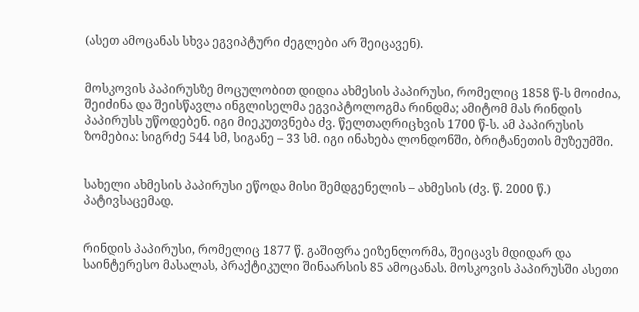(ასეთ ამოცანას სხვა ეგვიპტური ძეგლები არ შეიცავენ).


მოსკოვის პაპირუსზე მოცულობით დიდია ახმესის პაპირუსი, რომელიც 1858 წ-ს მოიძია, შეიძინა და შეისწავლა ინგლისელმა ეგვიპტოლოგმა რინდმა; ამიტომ მას რინდის პაპირუსს უწოდებენ. იგი მიეკუთვნება ძვ. წელთაღრიცხვის 1700 წ-ს. ამ პაპირუსის ზომებია: სიგრძე 544 სმ, სიგანე – 33 სმ. იგი ინახება ლონდონში, ბრიტანეთის მუზეუმში.


სახელი ახმესის პაპირუსი ეწოდა მისი შემდგენელის – ახმესის (ძვ. წ. 2000 წ.) პატივსაცემად.


რინდის პაპირუსი, რომელიც 1877 წ. გაშიფრა ეიზენლორმა, შეიცავს მდიდარ და საინტერესო მასალას, პრაქტიკული შინაარსის 85 ამოცანას. მოსკოვის პაპირუსში ასეთი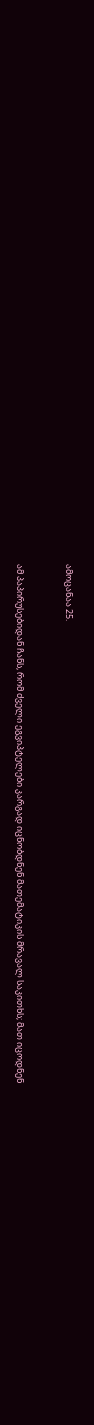ამოცანაა 25.


ამ პაპირუსებიდან ჩანს, რომ ძველი ეგვიპტელები კარგად იცნობდნენ მათემატიკის მრავალ საკითხს; მათ იცოდნენ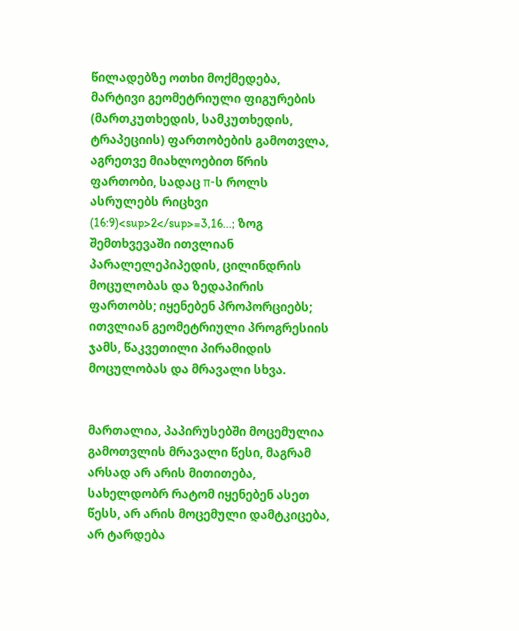წილადებზე ოთხი მოქმედება, მარტივი გეომეტრიული ფიგურების (მართკუთხედის, სამკუთხედის, ტრაპეციის) ფართობების გამოთვლა, აგრეთვე მიახლოებით წრის ფართობი, სადაც π-ს როლს ასრულებს რიცხვი (16:9)<sup>2</sup>=3,16...; ზოგ შემთხვევაში ითვლიან პარალელეპიპედის, ცილინდრის მოცულობას და ზედაპირის ფართობს; იყენებენ პროპორციებს; ითვლიან გეომეტრიული პროგრესიის ჯამს, წაკვეთილი პირამიდის მოცულობას და მრავალი სხვა.


მართალია, პაპირუსებში მოცემულია გამოთვლის მრავალი წესი, მაგრამ არსად არ არის მითითება, სახელდობრ რატომ იყენებენ ასეთ წესს, არ არის მოცემული დამტკიცება, არ ტარდება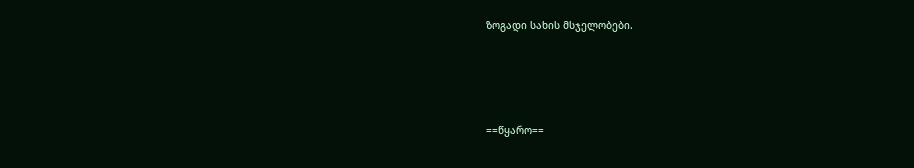ზოგადი სახის მსჯელობები.




==წყარო==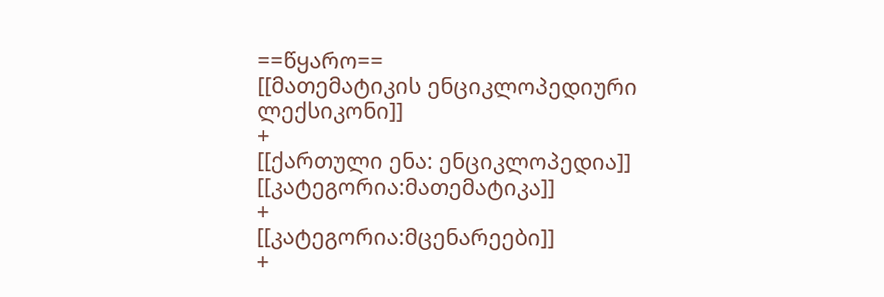==წყარო==
[[მათემატიკის ენციკლოპედიური ლექსიკონი]]
+
[[ქართული ენა: ენციკლოპედია]]
[[კატეგორია:მათემატიკა]]
+
[[კატეგორია:მცენარეები]]
+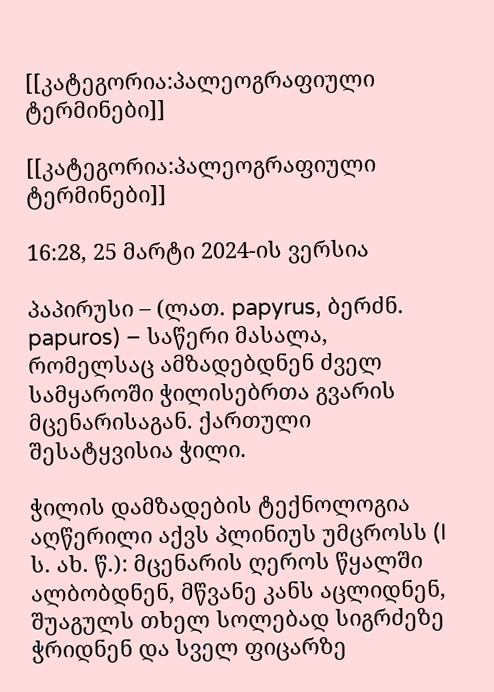[[კატეგორია:პალეოგრაფიული ტერმინები]]

[[კატეგორია:პალეოგრაფიული ტერმინები]]

16:28, 25 მარტი 2024-ის ვერსია

პაპირუსი – (ლათ. papyrus, ბერძნ. papuros) – საწერი მასალა, რომელსაც ამზადებდნენ ძველ სამყაროში ჭილისებრთა გვარის მცენარისაგან. ქართული შესატყვისია ჭილი.

ჭილის დამზადების ტექნოლოგია აღწერილი აქვს პლინიუს უმცროსს (I ს. ახ. წ.): მცენარის ღეროს წყალში ალბობდნენ, მწვანე კანს აცლიდნენ, შუაგულს თხელ სოლებად სიგრძეზე ჭრიდნენ და სველ ფიცარზე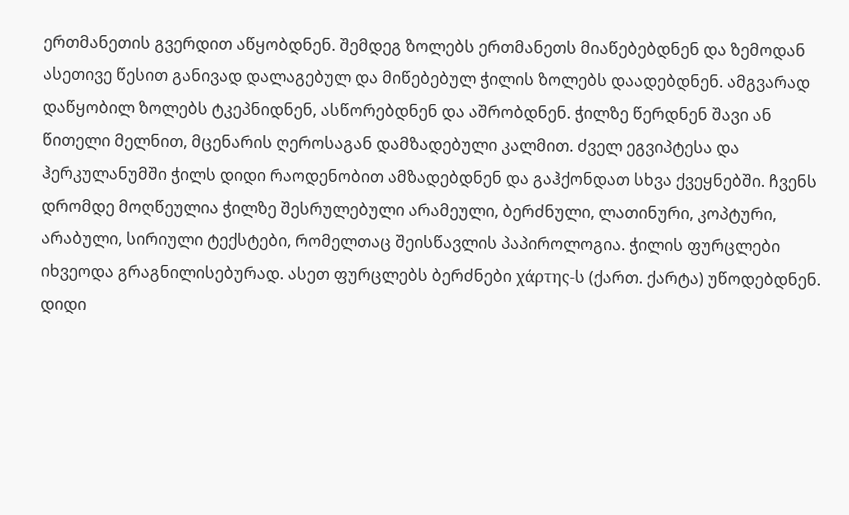ერთმანეთის გვერდით აწყობდნენ. შემდეგ ზოლებს ერთმანეთს მიაწებებდნენ და ზემოდან ასეთივე წესით განივად დალაგებულ და მიწებებულ ჭილის ზოლებს დაადებდნენ. ამგვარად დაწყობილ ზოლებს ტკეპნიდნენ, ასწორებდნენ და აშრობდნენ. ჭილზე წერდნენ შავი ან წითელი მელნით, მცენარის ღეროსაგან დამზადებული კალმით. ძველ ეგვიპტესა და ჰერკულანუმში ჭილს დიდი რაოდენობით ამზადებდნენ და გაჰქონდათ სხვა ქვეყნებში. ჩვენს დრომდე მოღწეულია ჭილზე შესრულებული არამეული, ბერძნული, ლათინური, კოპტური, არაბული, სირიული ტექსტები, რომელთაც შეისწავლის პაპიროლოგია. ჭილის ფურცლები იხვეოდა გრაგნილისებურად. ასეთ ფურცლებს ბერძნები χάρτης-ს (ქართ. ქარტა) უწოდებდნენ. დიდი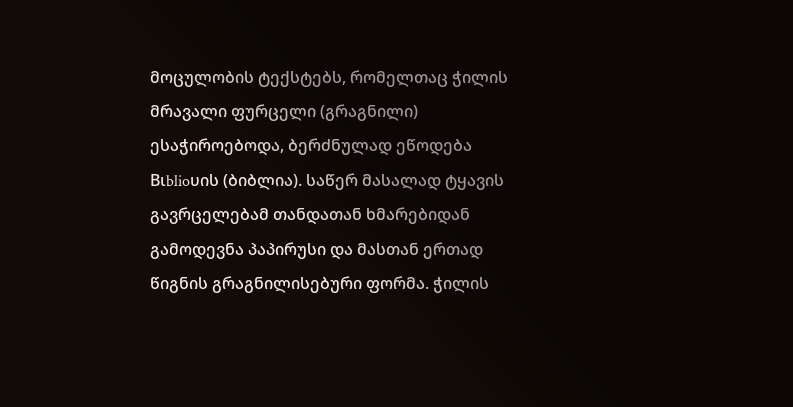მოცულობის ტექსტებს, რომელთაც ჭილის მრავალი ფურცელი (გრაგნილი) ესაჭიროებოდა, ბერძნულად ეწოდება Βιblioυის (ბიბლია). საწერ მასალად ტყავის გავრცელებამ თანდათან ხმარებიდან გამოდევნა პაპირუსი და მასთან ერთად წიგნის გრაგნილისებური ფორმა. ჭილის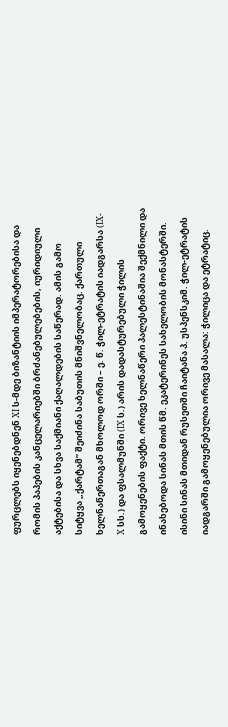ფურცლებს იყენებდნენ XI ს-მდე ბიზანტიის იმპერატორებისა და რომის პაპების კანცელარიებში ბრძანებულებების, იურიდიული აქტებისა და სხვა საქმიანი ქაღალდების საწერად. ამის გამო სიტყვა „ქარტამ” შეიძინა საბუთის მნიშვნელობაც. ქართული ხელნაწერთაგან მხოლოდ ორში – ე. წ. ჭილ-ეტრატის იადგარსა (IX-X სს.) და ფსალმუნში (IX ს.) არის დადასტურებული ჭილის გამოყენების ფაქტი. ორივე ხელნაწერი პალესტინაშია შექმნილი და ინახებოდა სინას მთის წმ. ეკატერინეს სახელობის მონასტერში. ისინი სინას მთიდან რუსეთში ჩაიტანა პ. უსპენსკიმ. ჭილ-ეტრატის იადგარში გამოყენებულია ორივე მასალა: ჭილიცა და ეტრატიც.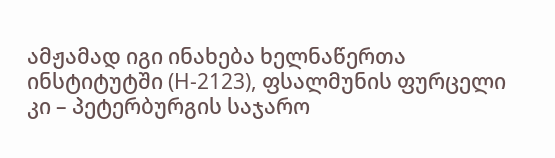ამჟამად იგი ინახება ხელნაწერთა ინსტიტუტში (H-2123), ფსალმუნის ფურცელი კი – პეტერბურგის საჯარო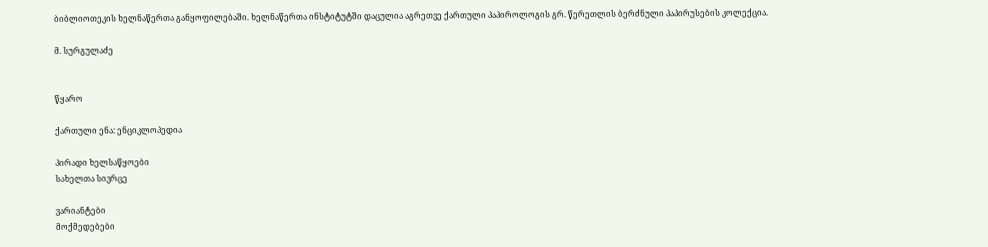ბიბლიოთეკის ხელნაწერთა განყოფილებაში. ხელნაწერთა ინსტიტუტში დაცულია აგრეთვე ქართული პაპიროლოგის გრ. წერეთლის ბერძნული პაპირუსების კოლექცია.

მ. სურგულაძე


წყარო

ქართული ენა: ენციკლოპედია

პირადი ხელსაწყოები
სახელთა სივრცე

ვარიანტები
მოქმედებები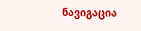ნავიგაცია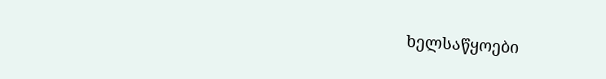ხელსაწყოები